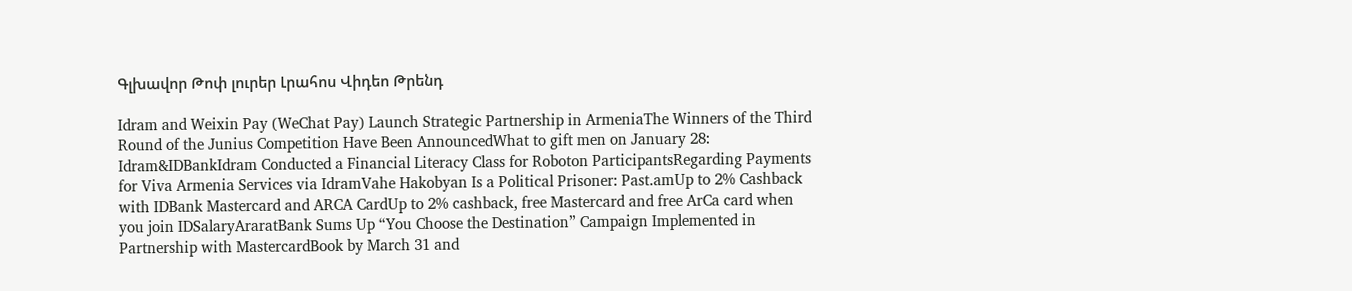Գլխավոր Թոփ լուրեր Լրահոս Վիդեո Թրենդ

Idram and Weixin Pay (WeChat Pay) Launch Strategic Partnership in ArmeniaThe Winners of the Third Round of the Junius Competition Have Been AnnouncedWhat to gift men on January 28: Idram&IDBankIdram Conducted a Financial Literacy Class for Roboton ParticipantsRegarding Payments for Viva Armenia Services via IdramVahe Hakobyan Is a Political Prisoner: Past.amUp to 2% Cashback with IDBank Mastercard and ARCA CardUp to 2% cashback, free Mastercard and free ArCa card when you join IDSalaryAraratBank Sums Up “You Choose the Destination” Campaign Implemented in Partnership with MastercardBook by March 31 and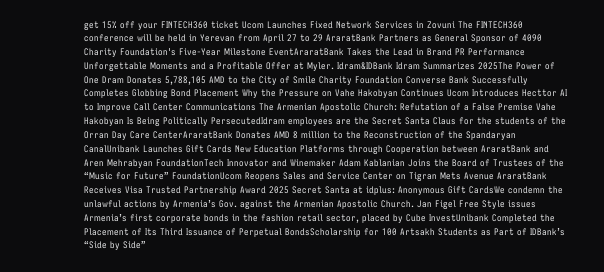get 15% off your FINTECH360 ticket Ucom Launches Fixed Network Services in Zovuni The FINTECH360 conference will be held in Yerevan from April 27 to 29 AraratBank Partners as General Sponsor of 4090 Charity Foundation's Five-Year Milestone EventAraratBank Takes the Lead in Brand PR Performance Unforgettable Moments and a Profitable Offer at Myler. Idram&IDBank Idram Summarizes 2025The Power of One Dram Donates 5,788,105 AMD to the City of Smile Charity Foundation Converse Bank Successfully Completes Globbing Bond Placement Why the Pressure on Vahe Hakobyan Continues Ucom Introduces Hecttor AI to Improve Call Center Communications The Armenian Apostolic Church: Refutation of a False Premise Vahe Hakobyan Is Being Politically PersecutedIdram employees are the Secret Santa Claus for the students of the Orran Day Care CenterAraratBank Donates AMD 8 million to the Reconstruction of the Spandaryan CanalUnibank Launches Gift Cards New Education Platforms through Cooperation between AraratBank and Aren Mehrabyan FoundationTech Innovator and Winemaker Adam Kablanian Joins the Board of Trustees of the “Music for Future” FoundationUcom Reopens Sales and Service Center on Tigran Mets Avenue AraratBank Receives Visa Trusted Partnership Award 2025 Secret Santa at idplus: Anonymous Gift CardsWe condemn the unlawful actions by Armenia’s Gov. against the Armenian Apostolic Church. Jan Figel Free Style issues Armenia’s first corporate bonds in the fashion retail sector, placed by Cube InvestUnibank Completed the Placement of Its Third Issuance of Perpetual BondsScholarship for 100 Artsakh Students as Part of IDBank’s “Side by Side”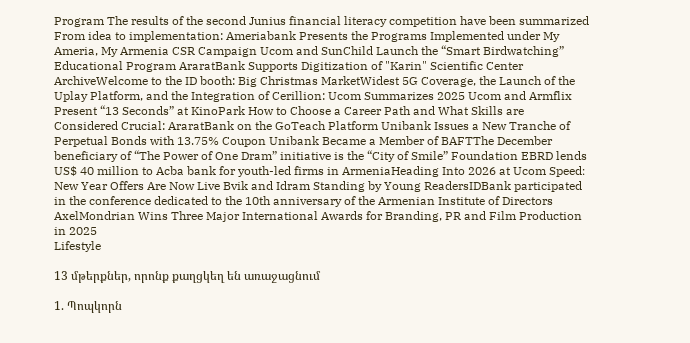Program The results of the second Junius financial literacy competition have been summarized From idea to implementation: Ameriabank Presents the Programs Implemented under My Ameria, My Armenia CSR Campaign Ucom and SunChild Launch the “Smart Birdwatching” Educational Program AraratBank Supports Digitization of "Karin" Scientific Center ArchiveWelcome to the ID booth: Big Christmas MarketWidest 5G Coverage, the Launch of the Uplay Platform, and the Integration of Cerillion: Ucom Summarizes 2025 Ucom and Armflix Present “13 Seconds” at KinoPark How to Choose a Career Path and What Skills are Considered Crucial: AraratBank on the GoTeach Platform Unibank Issues a New Tranche of Perpetual Bonds with 13.75% Coupon Unibank Became a Member of BAFTThe December beneficiary of “The Power of One Dram” initiative is the “City of Smile” Foundation EBRD lends US$ 40 million to Acba bank for youth-led firms in ArmeniaHeading Into 2026 at Ucom Speed։ New Year Offers Are Now Live Bvik and Idram Standing by Young ReadersIDBank participated in the conference dedicated to the 10th anniversary of the Armenian Institute of Directors AxelMondrian Wins Three Major International Awards for Branding, PR and Film Production in 2025
Lifestyle

13 մթերքներ, որոնք քաղցկեղ են առաջացնում

1. Պոպկորն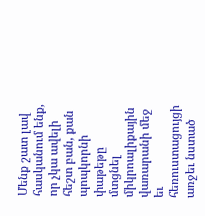Մենք շատ լավ հասկանում ենք, որ չկա ավելի հեշտ բան, քան պոպկորնի փաթեթը մտցնել միկրոալիքային վառարանի մեջ եւ հեռուստացույցի առջեւ նստած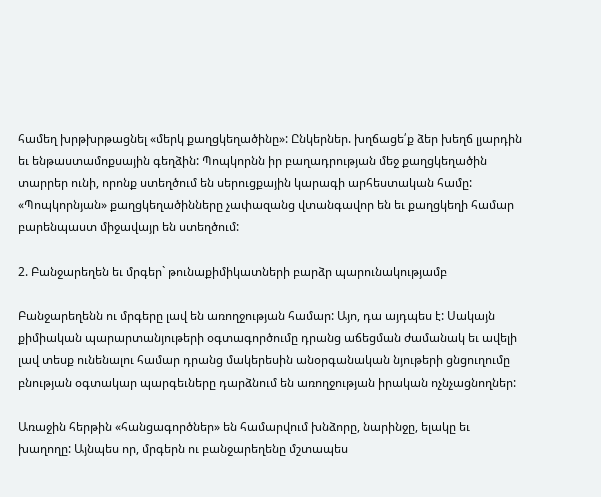համեղ խրթխրթացնել «մերկ քաղցկեղածինը»: Ընկերներ. խղճացե՛ք ձեր խեղճ լյարդին եւ ենթաստամոքսային գեղձին: Պոպկորնն իր բաղադրության մեջ քաղցկեղածին տարրեր ունի, որոնք ստեղծում են սերուցքային կարագի արհեստական համը: «Պոպկորնյան» քաղցկեղածինները չափազանց վտանգավոր են եւ քաղցկեղի համար բարենպաստ միջավայր են ստեղծում:

2. Բանջարեղեն եւ մրգեր` թունաքիմիկատների բարձր պարունակությամբ

Բանջարեղենն ու մրգերը լավ են առողջության համար: Այո, դա այդպես է: Սակայն քիմիական պարարտանյութերի օգտագործումը դրանց աճեցման ժամանակ եւ ավելի լավ տեսք ունենալու համար դրանց մակերեսին անօրգանական նյութերի ցնցուղումը բնության օգտակար պարգեւները դարձնում են առողջության իրական ոչնչացնողներ:

Առաջին հերթին «հանցագործներ» են համարվում խնձորը, նարինջը, ելակը եւ խաղողը: Այնպես որ, մրգերն ու բանջարեղենը մշտապես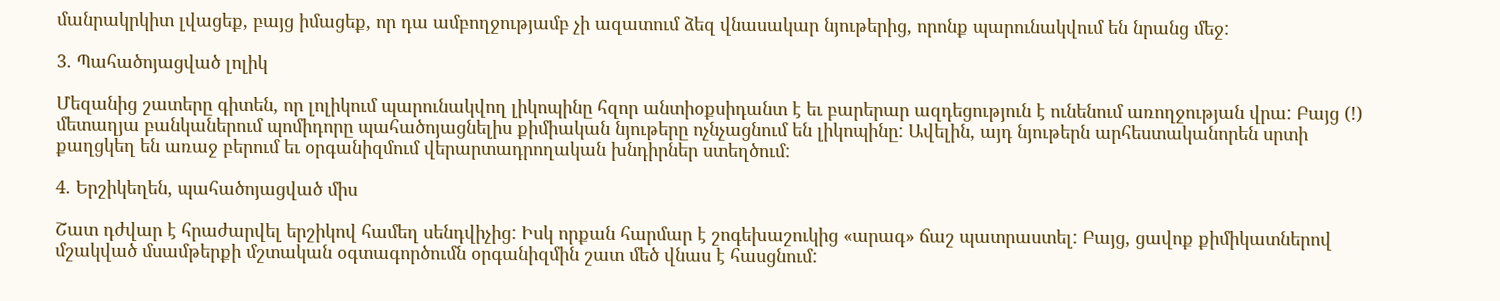մանրակրկիտ լվացեք, բայց իմացեք, որ դա ամբողջությամբ չի ազատում ձեզ վնասակար նյութերից, որոնք պարունակվում են նրանց մեջ:

3. Պահածոյացված լոլիկ

Մեզանից շատերը գիտեն, որ լոլիկում պարունակվող լիկոպինը հզոր անտիօքսիդանտ է եւ բարերար ազդեցություն է ունենում առողջության վրա: Բայց (!) մետաղյա բանկաներում պոմիդորը պահածոյացնելիս քիմիական նյութերը ոչնչացնում են լիկոպինը: Ավելին, այդ նյութերն արհեստականորեն սրտի քաղցկեղ են առաջ բերում եւ օրգանիզմում վերարտադրողական խնդիրներ ստեղծում:

4. Երշիկեղեն, պահածոյացված միս

Շատ դժվար է հրաժարվել երշիկով համեղ սենդվիչից: Իսկ որքան հարմար է շոգեխաշուկից «արագ» ճաշ պատրաստել: Բայց, ցավոք քիմիկատներով մշակված մսամթերքի մշտական օգտագործումն օրգանիզմին շատ մեծ վնաս է հասցնում: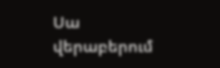Սա վերաբերում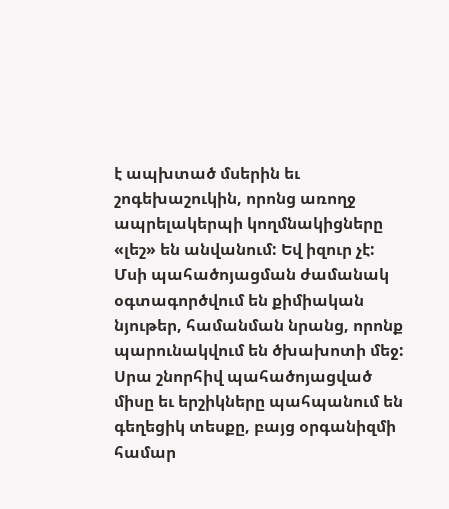է ապխտած մսերին եւ շոգեխաշուկին, որոնց առողջ ապրելակերպի կողմնակիցները «լեշ» են անվանում: Եվ իզուր չէ: Մսի պահածոյացման ժամանակ օգտագործվում են քիմիական նյութեր, համանման նրանց, որոնք պարունակվում են ծխախոտի մեջ: Սրա շնորհիվ պահածոյացված միսը եւ երշիկները պահպանում են գեղեցիկ տեսքը, բայց օրգանիզմի համար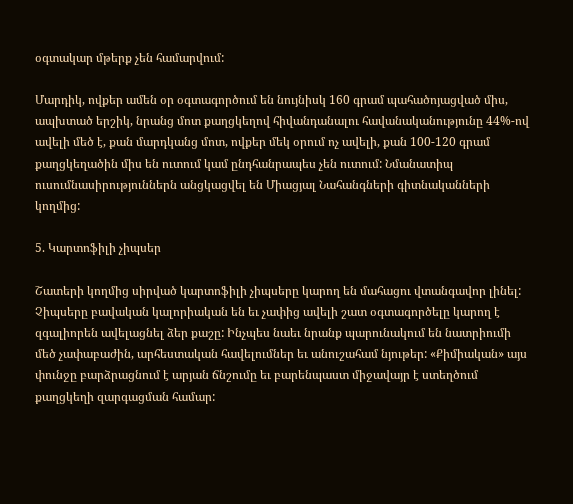օգտակար մթերք չեն համարվում:

Մարդիկ, ովքեր ամեն օր օգտագործում են նույնիսկ 160 գրամ պահածոյացված միս, ապխտած երշիկ, նրանց մոտ քաղցկեղով հիվանդանալու հավանականությունը 44%-ով ավելի մեծ է, քան մարդկանց մոտ, ովքեր մեկ օրում ոչ ավելի, քան 100-120 գրամ քաղցկեղածին միս են ուտում կամ ընդհանրապես չեն ուտում: Նմանատիպ ուսումնասիրություններն անցկացվել են Միացյալ Նահանգների գիտնականների կողմից:

5. Կարտոֆիլի չիպսեր

Շատերի կողմից սիրված կարտոֆիլի չիպսերը կարող են մահացու վտանգավոր լինել: Չիպսերը բավական կալորիական են եւ չափից ավելի շատ օգտագործելը կարող է զգալիորեն ավելացնել ձեր քաշը: Ինչպես նաեւ նրանք պարունակում են նատրիումի մեծ չափաբաժին, արհեստական հավելումներ եւ անուշահամ նյութեր: «Քիմիական» այս փունջը բարձրացնում է արյան ճնշումը եւ բարենպաստ միջավայր է ստեղծում քաղցկեղի զարգացման համար: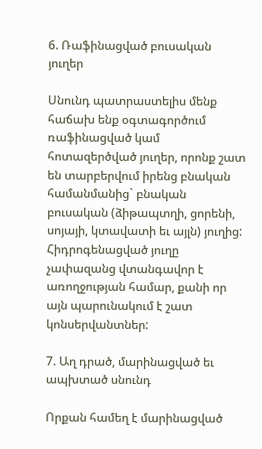6. Ռաֆինացված բուսական յուղեր

Սնունդ պատրաստելիս մենք հաճախ ենք օգտագործում ռաֆինացված կամ հոտազերծված յուղեր, որոնք շատ են տարբերվում իրենց բնական համանմանից` բնական բուսական (ձիթապտղի, ցորենի, սոյայի, կտավատի եւ այլն) յուղից: Հիդրոգենացված յուղը չափազանց վտանգավոր է առողջության համար, քանի որ այն պարունակում է շատ կոնսերվանտներ:

7. Աղ դրած, մարինացված եւ ապխտած սնունդ

Որքան համեղ է մարինացված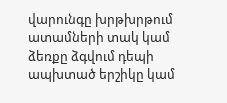վարունգը խրթխրթում ատամների տակ կամ ձեռքը ձգվում դեպի ապխտած երշիկը կամ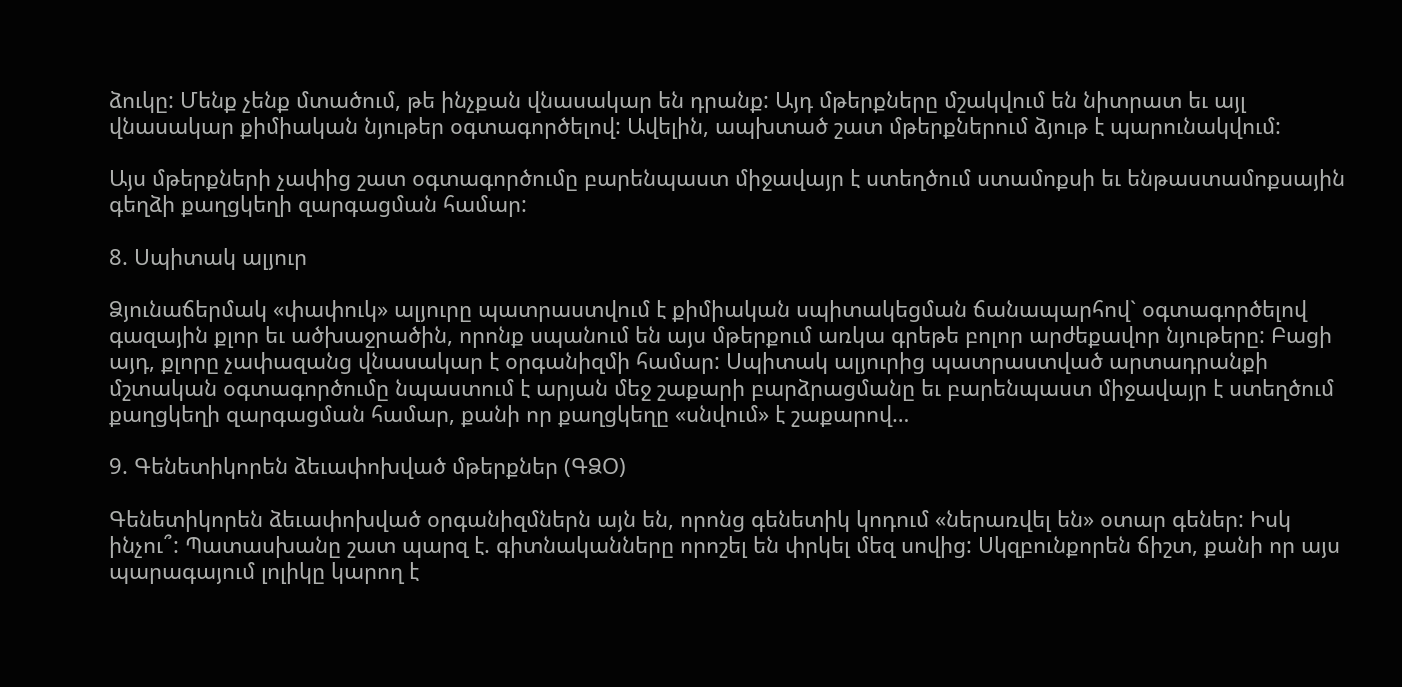ձուկը: Մենք չենք մտածում, թե ինչքան վնասակար են դրանք: Այդ մթերքները մշակվում են նիտրատ եւ այլ վնասակար քիմիական նյութեր օգտագործելով: Ավելին, ապխտած շատ մթերքներում ձյութ է պարունակվում:

Այս մթերքների չափից շատ օգտագործումը բարենպաստ միջավայր է ստեղծում ստամոքսի եւ ենթաստամոքսային գեղձի քաղցկեղի զարգացման համար:

8. Սպիտակ ալյուր

Ձյունաճերմակ «փափուկ» ալյուրը պատրաստվում է քիմիական սպիտակեցման ճանապարհով` օգտագործելով գազային քլոր եւ ածխաջրածին, որոնք սպանում են այս մթերքում առկա գրեթե բոլոր արժեքավոր նյութերը: Բացի այդ, քլորը չափազանց վնասակար է օրգանիզմի համար: Սպիտակ ալյուրից պատրաստված արտադրանքի մշտական օգտագործումը նպաստում է արյան մեջ շաքարի բարձրացմանը եւ բարենպաստ միջավայր է ստեղծում քաղցկեղի զարգացման համար, քանի որ քաղցկեղը «սնվում» է շաքարով…

9. Գենետիկորեն ձեւափոխված մթերքներ (ԳՁՕ)

Գենետիկորեն ձեւափոխված օրգանիզմներն այն են, որոնց գենետիկ կոդում «ներառվել են» օտար գեներ: Իսկ ինչու՞: Պատասխանը շատ պարզ է. գիտնականները որոշել են փրկել մեզ սովից: Սկզբունքորեն ճիշտ, քանի որ այս պարագայում լոլիկը կարող է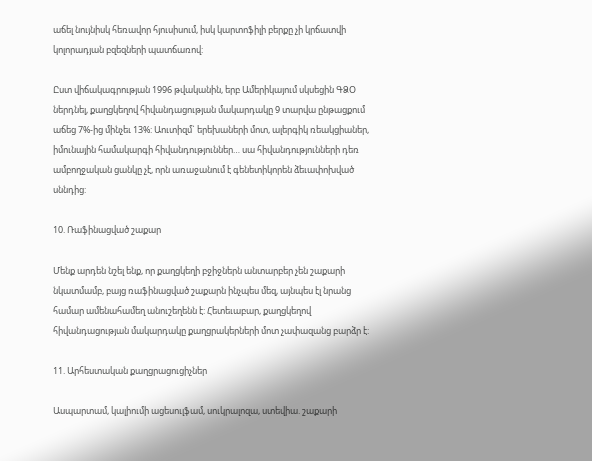աճել նույնիսկ հեռավոր հյուսիսում, իսկ կարտոֆիլի բերքը չի կրճատվի կոլորադյան բզեզների պատճառով:

Ըստ վիճակագրության 1996 թվականին, երբ Ամերիկայում սկսեցին ԳՁՕ ներդնել, քաղցկեղով հիվանդացության մակարդակը 9 տարվա ընթացքում աճեց 7%-ից մինչեւ 13%: Աուտիզմ` երեխաների մոտ, ալերգիկ ռեակցիաներ, իմունային համակարգի հիվանդություններ… սա հիվանդությունների դեռ ամբողջական ցանկը չէ, որն առաջանում է գենետիկորեն ձեւափոխված սննդից:

10. Ռաֆինացված շաքար

Մենք արդեն նշել ենք, որ քաղցկեղի բջիջներն անտարբեր չեն շաքարի նկատմամբ, բայց ռաֆինացված շաքարն ինչպես մեզ, այնպես էլ նրանց համար ամենահամեղ անուշեղենն է: Հետեւաբար, քաղցկեղով հիվանդացության մակարդակը քաղցրակերների մոտ չափազանց բարձր է:

11. Արհեստական քաղցրացուցիչներ

Ասպարտամ, կալիումի ացեսուլֆամ, սուկրալոզա, ստեվիա. շաքարի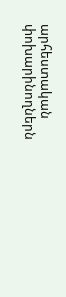արհեստական փոխարինողներն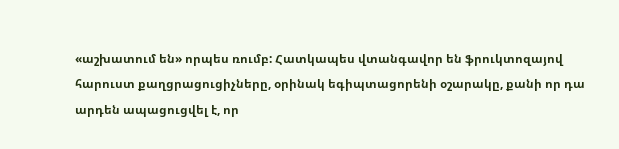«աշխատում են» որպես ռումբ: Հատկապես վտանգավոր են ֆրուկտոզայով հարուստ քաղցրացուցիչները, օրինակ եգիպտացորենի օշարակը, քանի որ դա արդեն ապացուցվել է, որ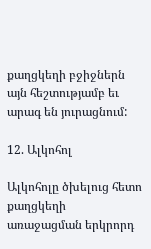քաղցկեղի բջիջներն այն հեշտությամբ եւ արագ են յուրացնում:

12. Ալկոհոլ

Ալկոհոլը ծխելուց հետո քաղցկեղի առաջացման երկրորդ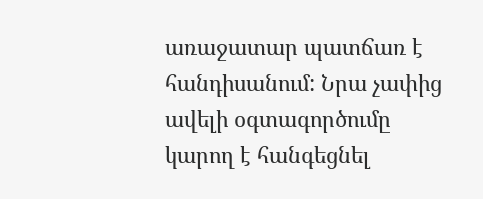առաջատար պատճառ է հանդիսանում: Նրա չափից ավելի օգտագործումը կարող է հանգեցնել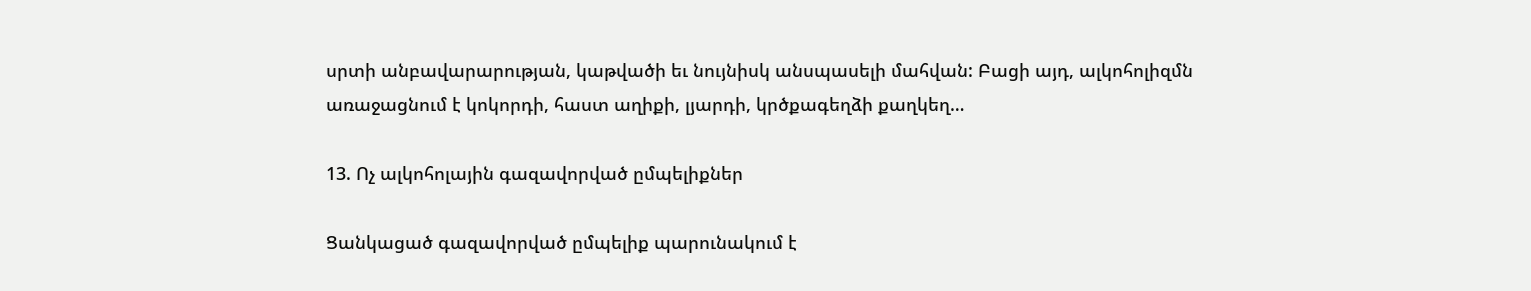սրտի անբավարարության, կաթվածի եւ նույնիսկ անսպասելի մահվան: Բացի այդ, ալկոհոլիզմն առաջացնում է կոկորդի, հաստ աղիքի, լյարդի, կրծքագեղձի քաղկեղ…

13. Ոչ ալկոհոլային գազավորված ըմպելիքներ

Ցանկացած գազավորված ըմպելիք պարունակում է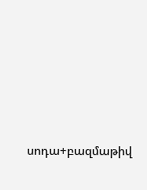սոդա+բազմաթիվ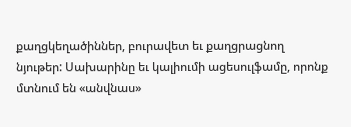քաղցկեղածիններ, բուրավետ եւ քաղցրացնող նյութեր: Սախարինը եւ կալիումի ացեսուլֆամը, որոնք մտնում են «անվնաս»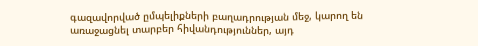գազավորված ըմպելիքների բաղադրության մեջ, կարող են առաջացնել տարբեր հիվանդություններ, այդ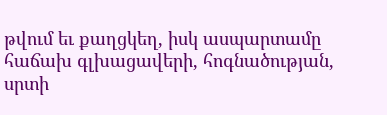թվում եւ քաղցկեղ, իսկ ասպարտամը հաճախ գլխացավերի, հոգնածության, սրտի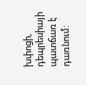խփոցի, դեպրեսիայի պատճառ է դառնում: